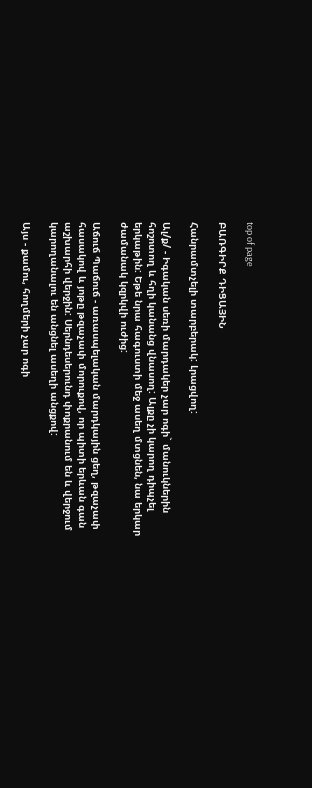top of page

ԲԱՌԳԻՐՔ ԴԻՑԱՅԻՆ

Հանրամտչելի տարբերակ: Լրացվող:

Ալ/ք/ - Իգական սեռի մարդակեր չար ոգի` մանուկներին հոշոտող և հղի կանանց վնասող: Ալքը չի կարող դիպչել երկաթին: Եթե նրա հագուստի մեջ ասեղ մտցնեն, նա երկար ժամանակ կզրկվի ուժից:

Աճուճ Պաճուճ - առասպելական մարդկային ցեղ, թզաչափ հասակով և յոթը թզաչափ մորուքով, որ պիտի երևան գան աշխարհի վերջին: Սերնդեսերունդ փոքրանում են և վերջում կարողանալու են անցնել ասեղի անցքով:

Այս - քամու, հողմերի չար ոգի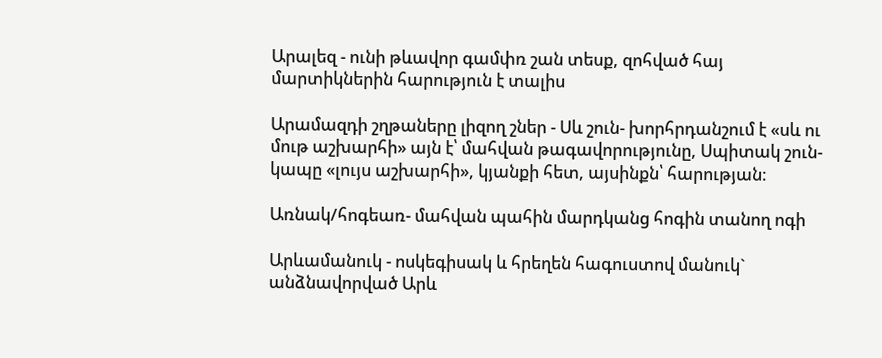Արալեզ - ունի թևավոր գամփռ շան տեսք, զոհված հայ մարտիկներին հարություն է տալիս

Արամազդի շղթաները լիզող շներ - Սև շուն- խորհրդանշում է «սև ու մութ աշխարհի» այն է՝ մահվան թագավորությունը, Սպիտակ շուն-կապը «լույս աշխարհի», կյանքի հետ, այսինքն՝ հարության։

Առնակ/հոգեառ- մահվան պահին մարդկանց հոգին տանող ոգի

Արևամանուկ - ոսկեգիսակ և հրեղեն հագուստով մանուկ` անձնավորված Արև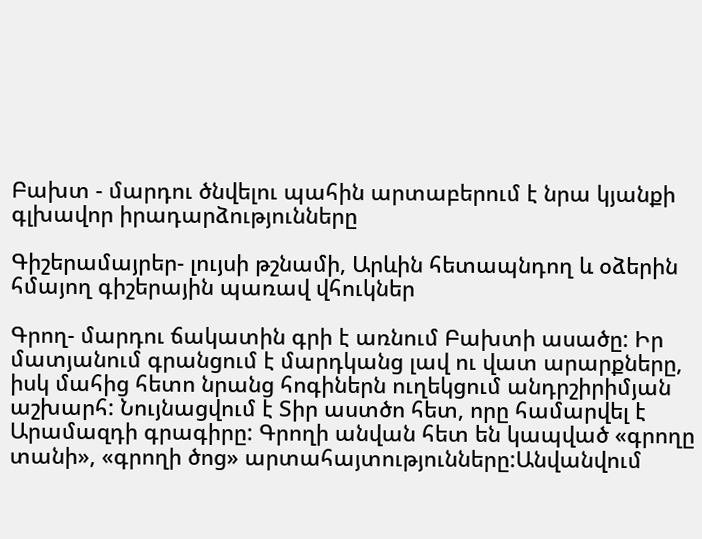Բախտ - մարդու ծնվելու պահին արտաբերում է նրա կյանքի գլխավոր իրադարձությունները

Գիշերամայրեր- լույսի թշնամի, Արևին հետապնդող և օձերին հմայող գիշերային պառավ վհուկներ

Գրող- մարդու ճակատին գրի է առնում Բախտի ասածը: Իր մատյանում գրանցում է մարդկանց լավ ու վատ արարքները, իսկ մահից հետո նրանց հոգիներն ուղեկցում անդրշիրիմյան աշխարհ: Նույնացվում է Տիր աստծո հետ, որը համարվել է Արամազդի գրագիրը: Գրողի անվան հետ են կապված «գրողը տանի», «գրողի ծոց» արտահայտությունները:Անվանվում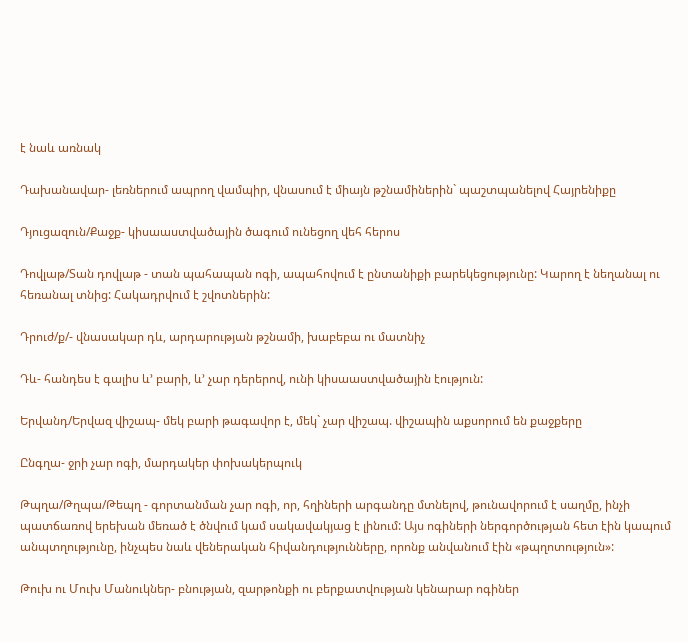է նաև առնակ

Դախանավար- լեռներում ապրող վամպիր, վնասում է միայն թշնամիներին` պաշտպանելով Հայրենիքը

Դյուցազուն/Քաջք- կիսաաստվածային ծագում ունեցող վեհ հերոս

Դովլաթ/Տան դովլաթ - տան պահապան ոգի, ապահովում է ընտանիքի բարեկեցությունը: Կարող է նեղանալ ու հեռանալ տնից: Հակադրվում է շվոտներին:

Դրուժ/ք/- վնասակար դև, արդարության թշնամի, խաբեբա ու մատնիչ

Դև- հանդես է գալիս և’ բարի, և’ չար դերերով, ունի կիսաաստվածային էություն:

Երվանդ/Երվազ վիշապ- մեկ բարի թագավոր է, մեկ` չար վիշապ. վիշապին աքսորում են քաջքերը

Ընգղա- ջրի չար ոգի, մարդակեր փոխակերպուկ

Թպղա/Թղպա/Թեպղ - գորտանման չար ոգի, որ, հղիների արգանդը մտնելով, թունավորում է սաղմը, ինչի պատճառով երեխան մեռած է ծնվում կամ սակավակյաց է լինում: Այս ոգիների ներգործության հետ էին կապում անպտղությունը, ինչպես նաև վեներական հիվանդությունները, որոնք անվանում էին «թպղոտություն»:

Թուխ ու Մուխ Մանուկներ- բնության, զարթոնքի ու բերքատվության կենարար ոգիներ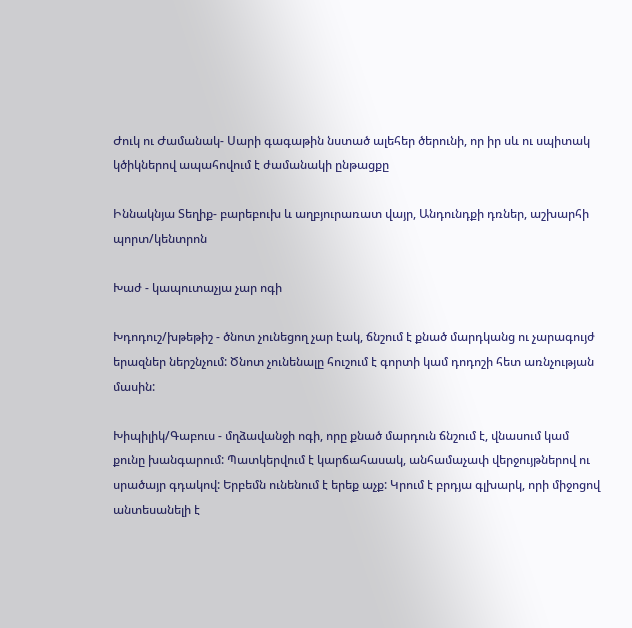Ժուկ ու Ժամանակ- Սարի գագաթին նստած ալեհեր ծերունի, որ իր սև ու սպիտակ կծիկներով ապահովում է ժամանակի ընթացքը

Իննակնյա Տեղիք- բարեբուխ և աղբյուրառատ վայր, Անդունդքի դռներ, աշխարհի պորտ/կենտրոն

Խաժ - կապուտաչյա չար ոգի

Խդոդուշ/խթեթիշ - ծնոտ չունեցող չար էակ, ճնշում է քնած մարդկանց ու չարագույժ երազներ ներշնչում: Ծնոտ չունենալը հուշում է գորտի կամ դոդոշի հետ առնչության մասին:

Խիպիլիկ/Գաբուս - մղձավանջի ոգի, որը քնած մարդուն ճնշում է, վնասում կամ քունը խանգարում: Պատկերվում է կարճահասակ, անհամաչափ վերջույթներով ու սրածայր գդակով: Երբեմն ունենում է երեք աչք: Կրում է բրդյա գլխարկ, որի միջոցով անտեսանելի է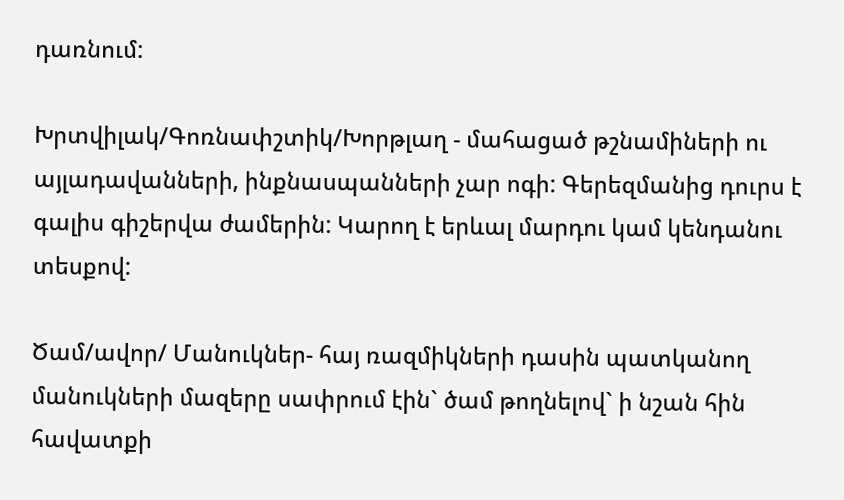դառնում:

Խրտվիլակ/Գոռնափշտիկ/Խորթլաղ - մահացած թշնամիների ու այլադավանների, ինքնասպանների չար ոգի: Գերեզմանից դուրս է գալիս գիշերվա ժամերին: Կարող է երևալ մարդու կամ կենդանու տեսքով:

Ծամ/ավոր/ Մանուկներ- հայ ռազմիկների դասին պատկանող մանուկների մազերը սափրում էին` ծամ թողնելով` ի նշան հին հավատքի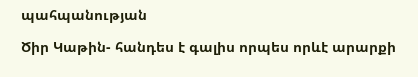պահպանության

Ծիր Կաթին- հանդես է գալիս որպես որևէ արարքի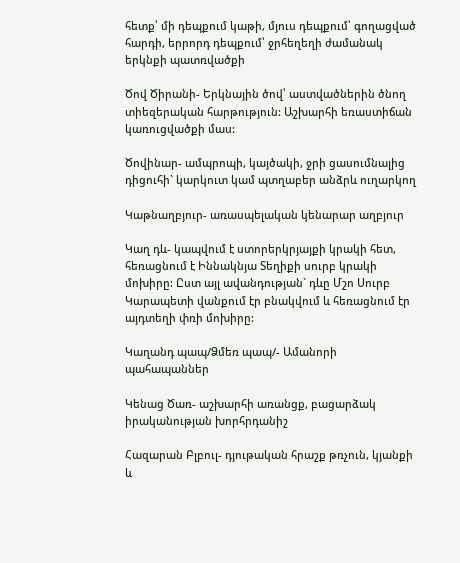հետք՝ մի դեպքում կաթի, մյուս դեպքում՝ գողացված հարդի, երրորդ դեպքում՝ ջրհեղեղի ժամանակ երկնքի պատռվածքի

Ծով Ծիրանի- Երկնային ծով՝ աստվածներին ծնող տիեզերական հարթություն: Աշխարհի եռաստիճան կառուցվածքի մաս:

Ծովինար- ամպրոպի, կայծակի, ջրի ցասումնալից դիցուհի` կարկուտ կամ պտղաբեր անձրև ուղարկող

Կաթնաղբյուր- առասպելական կենարար աղբյուր

Կաղ դև- կապվում է ստորերկրյայքի կրակի հետ, հեռացնում է Իննակնյա Տեղիքի սուրբ կրակի մոխիրը: Ըստ այլ ավանդության` դևը Մշո Սուրբ Կարապետի վանքում էր բնակվում և հեռացնում էր այդտեղի փռի մոխիրը:

Կաղանդ պապ/Ձմեռ պապ/- Ամանորի պահապաններ

Կենաց Ծառ- աշխարհի առանցք, բացարձակ իրականության խորհրդանիշ

Հազարան Բլբուլ- դյութական հրաշք թռչուն, կյանքի և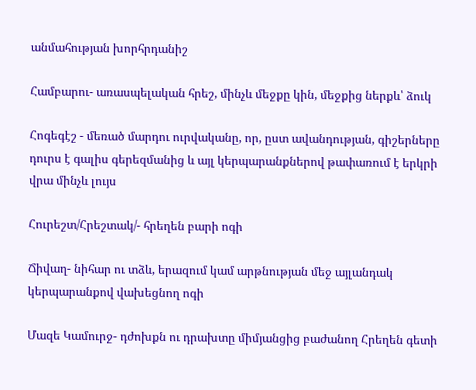անմահության խորհրդանիշ

Համբարու- առասպելական հրեշ, մինչև մեջքը կին, մեջքից ներքև՝ ձուկ

Հոգեգէշ - մեռած մարդու ուրվականը, որ, ըստ ավանդության, գիշերները դուրս է գալիս գերեզմանից և այլ կերպարանքներով թափառում է երկրի վրա մինչև լույս

Հուրեշտ/Հրեշտակ/- հրեղեն բարի ոգի

Ճիվաղ- նիհար ու տձև, երազում կամ արթնության մեջ այլանդակ կերպարանքով վախեցնող ոգի

Մազե Կամուրջ- դժոխքն ու դրախտը միմյանցից բաժանող Հրեղեն գետի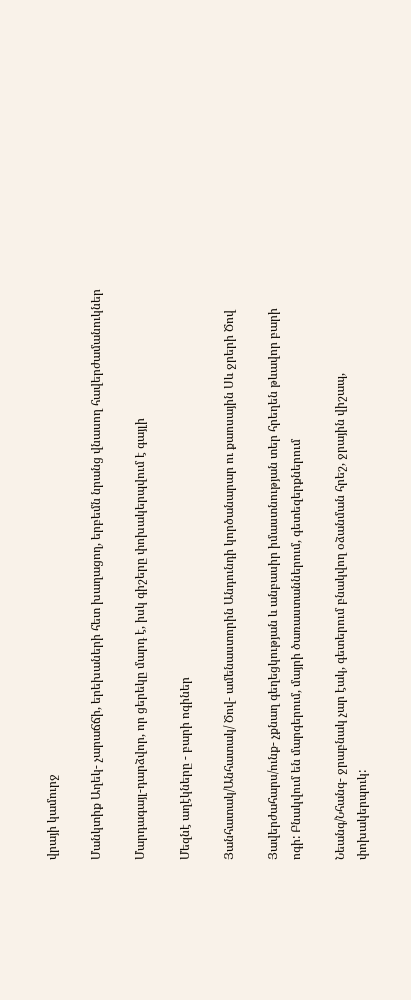վրայի կամուրջ

Մանկտիք Աղեկ- չարաճճի, երեխաների հետ խաղացող, երբեմն նրանց վնասող հավերժամանուկներ

Մարդագայլ-դարձվոր, որ ցերեկը մարդ է, իսկ գիշերը փոխակերպվում է գայլի

Մեզնէ աղէկները - բարի ոգիներ

Յանհատակ/Անհատակ/ Ծով- ամենաստորին Անդունդի կործանարար ու քաոսային Սև ջրերի Ծով

Յավերժահարս/ունք- չքնաղ գեղեցկության և անբասիր իմաստնության տեր հրեղեն թևավոր բարի ոգի: Բնակվում են մարգերում, մայրի ծառաստաններում, գետեզերքներում

Նեանգ/Նհանգ- ջրաբնակ չար էակ, գետերում բնակվող օձանման հրեշ, ջրային վիշապ, փոխակերպուկ: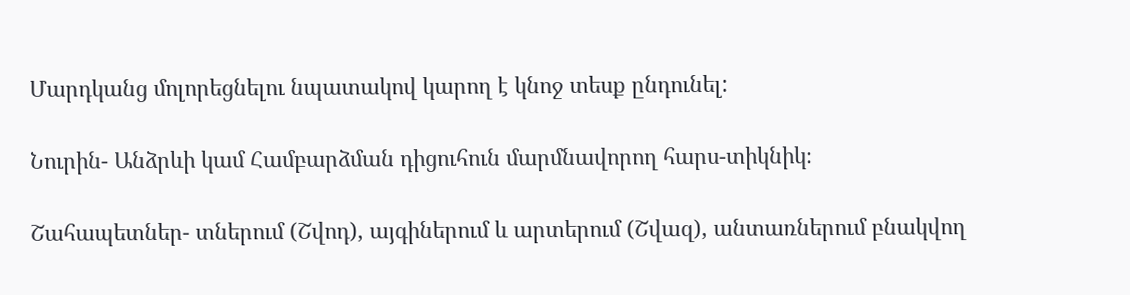Մարդկանց մոլորեցնելու նպատակով կարող է կնոջ տեսք ընդունել:

Նուրին- Անձրևի կամ Համբարձման դիցուհուն մարմնավորող հարս-տիկնիկ։

Շահապետներ- տներում (Շվոդ), այգիներում և արտերում (Շվազ), անտառներում բնակվող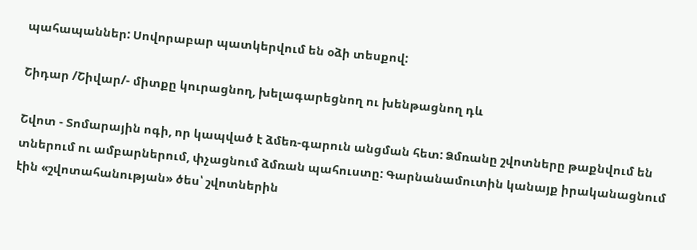պահապաններ: Սովորաբար պատկերվում են օձի տեսքով:

Շիդար /Շիվար/- միտքը կուրացնող, խելագարեցնող ու խենթացնող դև

Շվոտ - Տոմարային ոգի, որ կապված է ձմեռ-գարուն անցման հետ: Ձմռանը շվոտները թաքնվում են տներում ու ամբարներում, փչացնում ձմռան պահուստը: Գարնանամուտին կանայք իրականացնում էին «շվոտահանության» ծես՝ շվոտներին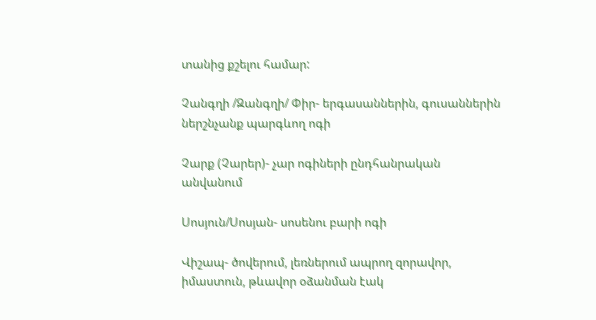տանից քշելու համար:

Չանգղի /Զանգղի/ Փիր- երգասաններին, գուսաններին ներշնչանք պարգևող ոգի

Չարք (Չարեր)- չար ոգիների ընդհանրական անվանում

Սոսյուն/Սոսյան- սոսենու բարի ոգի

Վիշապ- ծովերում, լեռներում ապրող զորավոր, իմաստուն, թևավոր օձանման էակ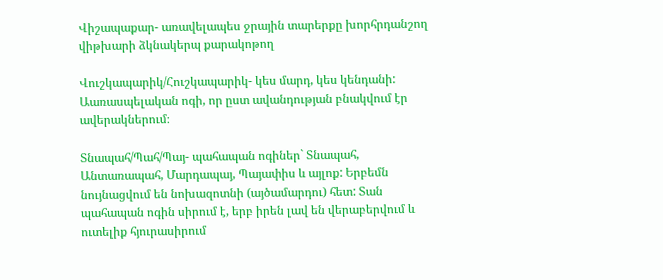Վիշապաքար- առավելապես ջրային տարերքը խորհրդանշող վիթխարի ձկնակերպ քարակոթող

Վուշկապարիկ/Հուշկապարիկ- կես մարդ, կես կենդանի: Աառասպելական ոգի, որ ըստ ավանդության բնակվում էր ավերակներում։

Տնապահ/Պահ/Պայ- պահապան ոգիներ` Տնապահ, Անտառապահ, Մարդապայ, Պայափիս և այլոք: Երբեմն նույնացվում են նոխազոտնի (այծամարդու) հետ: Տան պահապան ոգին սիրում է, երբ իրեն լավ են վերաբերվում և ուտելիք հյուրասիրում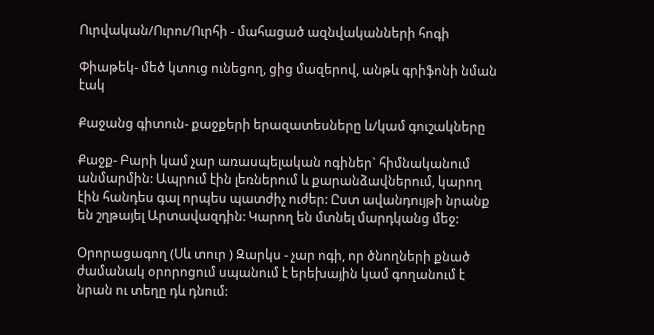Ուրվական/Ուրու/Ուրհի - մահացած ազնվականների հոգի

Փիաթեկ- մեծ կտուց ունեցող, ցից մազերով, անթև գրիֆոնի նման էակ

Քաջանց գիտուն- քաջքերի երազատեսները և/կամ գուշակները

Քաջք- Բարի կամ չար առասպելական ոգիներ` հիմնականում անմարմին: Ապրում էին լեռներում և քարանձավներում, կարող էին հանդես գալ որպես պատժիչ ուժեր: Ըստ ավանդույթի նրանք են շղթայել Արտավազդին: Կարող են մտնել մարդկանց մեջ:

Օրորացագող (Սև տուր ) Զարկս - չար ոգի, որ ծնողների քնած ժամանակ օրորոցում սպանում է երեխային կամ գողանում է նրան ու տեղը դև դնում: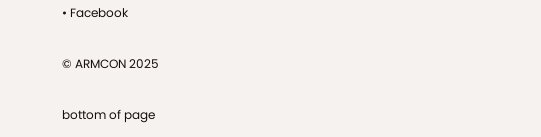• Facebook

© ARMCON 2025

bottom of page